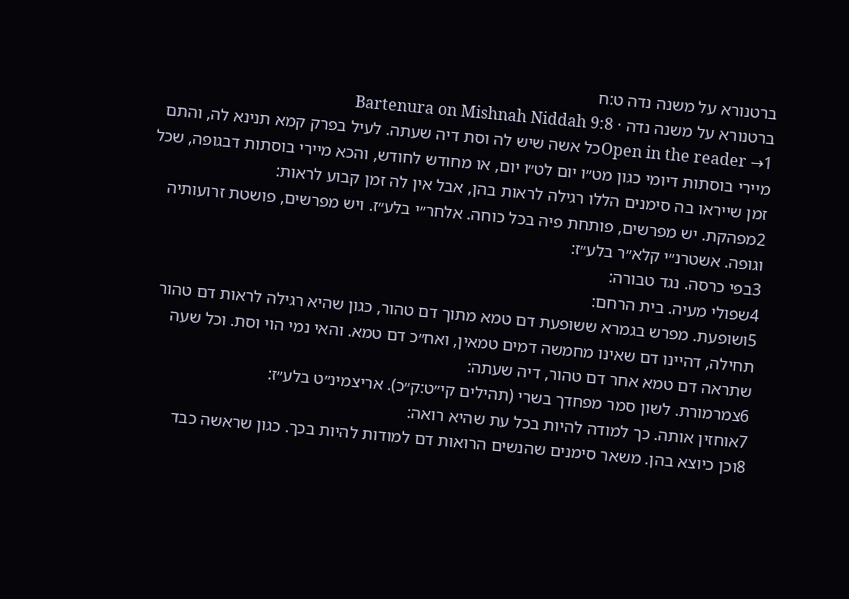ברטנורא על משנה נדה ט:ח
ברטנורא על משנה נדה · Bartenura on Mishnah Niddah 9:8
Open in the reader →1כל אשה שיש לה וסת דיה שעתה. לעיל בפרק קמא תנינא לה, והתם מיירי בוסתות דיומי כגון מט״ו יום לט״ו יום, או מחודש לחודש, והכא מיירי בוסתות דבגופה, שכל זמן שייראו בה סימנים הללו רגילה לראות בהן, אבל אין לה זמן קבוע לראות:
2מפהקת. יש מפרשים, פותחת פיה בכל כוחה. אלחר״י בלע״ז. ויש מפרשים, פושטת זרועותיה וגופה. אשטרנ״י קלא״ר בלע״ז:
3בפי כרסה. נגד טבורה:
4שפולי מעיה. בית הרחם:
5ושופעת. מפרש בגמרא ששופעת דם טמא מתוך דם טהור, כגון שהיא רגילה לראות דם טהור תחילה, דהיינו דם שאינו מחמשה דמים טמאין, ואח״כ דם טמא. והאי נמי הוי וסת. וכל שעה שתראה דם טמא אחר דם טהור, דיה שעתה:
6צמרמורת. לשון סמר מפחדך בשרי (תהילים קי״ט:ק״כ). אריצמינ״ט בלע״ז:
7אוחזין אותה. כך למודה להיות בכל עת שהיא רואה:
8וכן כיוצא בהן. משאר סימנים שהנשים הרואות דם למודות להיות בכך. כגון שראשה כבד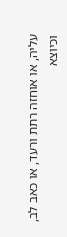עליה, או אוחזה רתת ורעד, או כאב לב, וכיוצא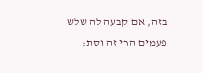בזה, אם קבעה לה שלש פעמים הרי זה וסת: